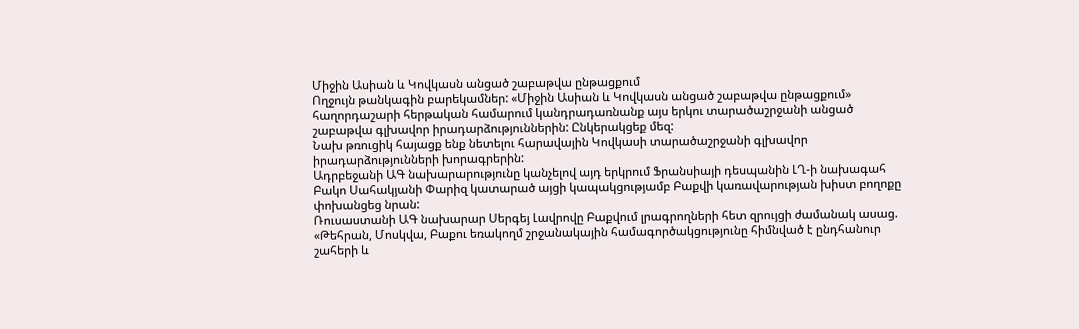Միջին Ասիան և Կովկասն անցած շաբաթվա ընթացքում
Ողջույն թանկագին բարեկամներ: «Միջին Ասիան և Կովկասն անցած շաբաթվա ընթացքում» հաղորդաշարի հերթական համարում կանդրադառնանք այս երկու տարածաշրջանի անցած շաբաթվա գլխավոր իրադարձություններին: Ընկերակցեք մեզ:
Նախ թռուցիկ հայացք ենք նետելու հարավային Կովկասի տարածաշրջանի գլխավոր իրադարձությունների խորագրերին:
Ադրբեջանի ԱԳ նախարարությունը կանչելով այդ երկրում Ֆրանսիայի դեսպանին ԼՂ-ի նախագահ Բակո Սահակյանի Փարիզ կատարած այցի կապակցությամբ Բաքվի կառավարության խիստ բողոքը փոխանցեց նրան:
Ռուսաստանի ԱԳ նախարար Սերգեյ Լավրովը Բաքվում լրագրողների հետ զրույցի ժամանակ ասաց. «Թեհրան, Մոսկվա, Բաքու եռակողմ շրջանակային համագործակցությունը հիմնված է ընդհանուր շահերի և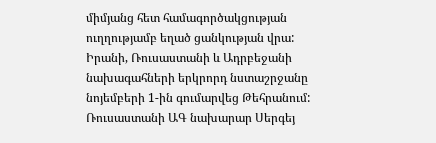միմյանց հետ համագործակցության ուղղությամբ եղած ցանկության վրա: Իրանի, Ռուսաստանի և Ադրբեջանի նախագահների երկրորդ նստաշրջանը նոյեմբերի 1-ին գումարվեց Թեհրանում:
Ռուսաստանի ԱԳ նախարար Սերգեյ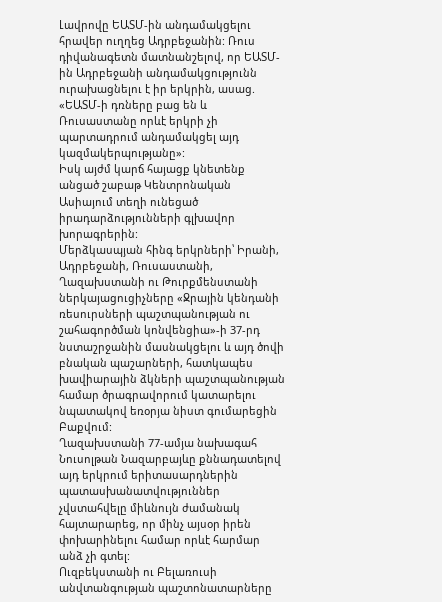Լավրովը ԵԱՏՄ-ին անդամակցելու հրավեր ուղղեց Ադրբեջանին: Ռուս դիվանագետն մատնանշելով, որ ԵԱՏՄ-ին Ադրբեջանի անդամակցությունն ուրախացնելու է իր երկրին, ասաց. «ԵԱՏՄ-ի դռները բաց են և Ռուսաստանը որևէ երկրի չի պարտադրում անդամակցել այդ կազմակերպությանը»:
Իսկ այժմ կարճ հայացք կնետենք անցած շաբաթ Կենտրոնական Ասիայում տեղի ունեցած իրադարձությունների գլխավոր խորագրերին:
Մերձկասպյան հինգ երկրների՝ Իրանի, Ադրբեջանի, Ռուսաստանի, Ղազախստանի ու Թուրքմենստանի ներկայացուցիչները «Ջրային կենդանի ռեսուրսների պաշտպանության ու շահագործման կոնվենցիա»-ի 37-րդ նստաշրջանին մասնակցելու և այդ ծովի բնական պաշարների, հատկապես խավիարային ձկների պաշտպանության համար ծրագրավորում կատարելու նպատակով եռօրյա նիստ գումարեցին Բաքվում:
Ղազախստանի 77-ամյա նախագահ Նուսոլթան Նազարբայևը քննադատելով այդ երկրում երիտասարդներին պատասխանատվություններ չվստահվելը միևնույն ժամանակ հայտարարեց, որ մինչ այսօր իրեն փոխարինելու համար որևէ հարմար անձ չի գտել:
Ուզբեկստանի ու Բելառուսի անվտանգության պաշտոնատարները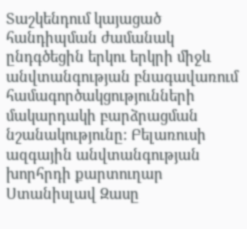Տաշկենդում կայացած հանդիպման ժամանակ ընդգծեցին երկու երկրի միջև անվտանգության բնագավառում համագործակցությունների մակարդակի բարձրացման նշանակությունը: Բելառուսի ազգային անվտանգության խորհրդի քարտուղար Ստանիսլավ Զասը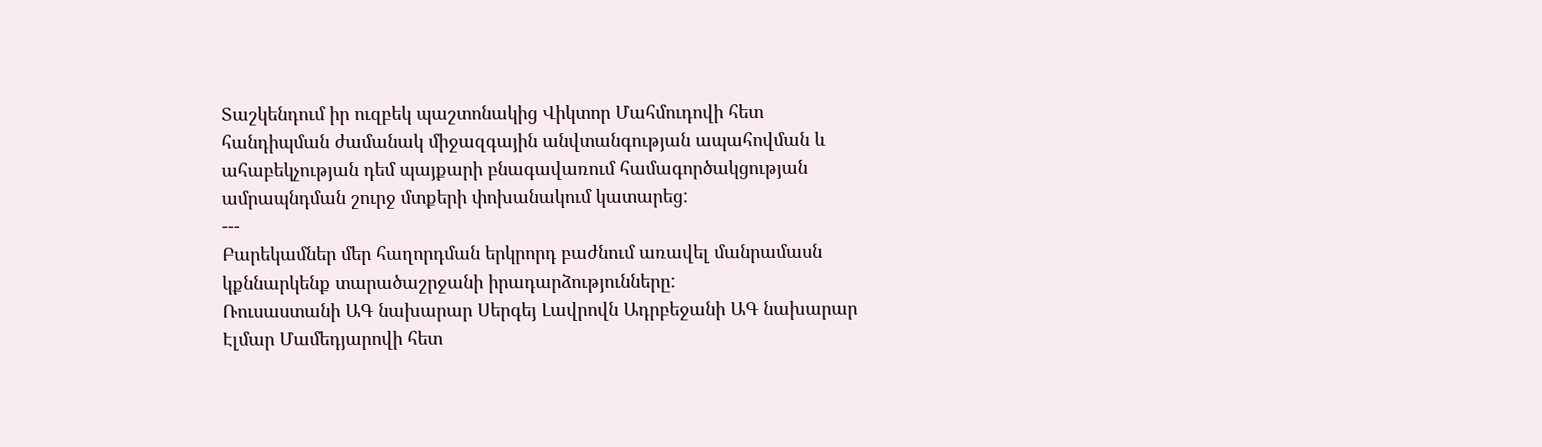Տաշկենդում իր ուզբեկ պաշտոնակից Վիկտոր Մահմուդովի հետ հանդիպման ժամանակ միջազգային անվտանգության ապահովման և ահաբեկչության դեմ պայքարի բնագավառում համագործակցության ամրապնդման շուրջ մտքերի փոխանակում կատարեց:
---
Բարեկամներ մեր հաղորդման երկրորդ բաժնում առավել մանրամասն կքննարկենք տարածաշրջանի իրադարձությունները:
Ռուսաստանի ԱԳ նախարար Սերգեյ Լավրովն Ադրբեջանի ԱԳ նախարար Էլմար Մամեդյարովի հետ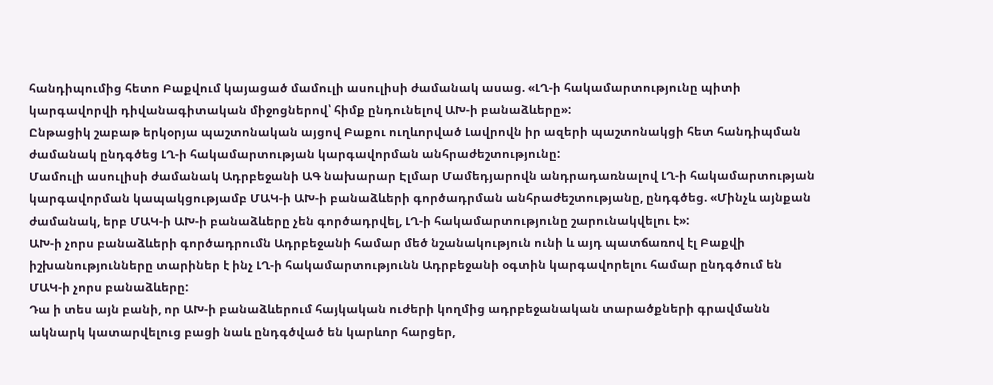հանդիպումից հետո Բաքվում կայացած մամուլի ասուլիսի ժամանակ ասաց. «ԼՂ-ի հակամարտությունը պիտի կարգավորվի դիվանագիտական միջոցներով՝ հիմք ընդունելով ԱԽ-ի բանաձևերը»:
Ընթացիկ շաբաթ երկօրյա պաշտոնական այցով Բաքու ուղևորված Լավրովն իր ազերի պաշտոնակցի հետ հանդիպման ժամանակ ընդգծեց ԼՂ-ի հակամարտության կարգավորման անհրաժեշտությունը:
Մամուլի ասուլիսի ժամանակ Ադրբեջանի ԱԳ նախարար Էլմար Մամեդյարովն անդրադառնալով ԼՂ-ի հակամարտության կարգավորման կապակցությամբ ՄԱԿ-ի ԱԽ-ի բանաձևերի գործադրման անհրաժեշտությանը, ընդգծեց. «Մինչև այնքան ժամանակ, երբ ՄԱԿ-ի ԱԽ-ի բանաձևերը չեն գործադրվել, ԼՂ-ի հակամարտությունը շարունակվելու է»:
ԱԽ-ի չորս բանաձևերի գործադրումն Ադրբեջանի համար մեծ նշանակություն ունի և այդ պատճառով էլ Բաքվի իշխանությունները տարիներ է ինչ ԼՂ-ի հակամարտությունն Ադրբեջանի օգտին կարգավորելու համար ընդգծում են ՄԱԿ-ի չորս բանաձևերը:
Դա ի տես այն բանի, որ ԱԽ-ի բանաձևերում հայկական ուժերի կողմից ադրբեջանական տարածքների գրավմանն ակնարկ կատարվելուց բացի նաև ընդգծված են կարևոր հարցեր,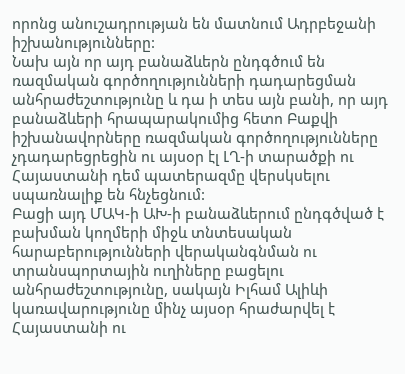որոնց անուշադրության են մատնում Ադրբեջանի իշխանությունները:
Նախ այն որ այդ բանաձևերն ընդգծում են ռազմական գործողությունների դադարեցման անհրաժեշտությունը և դա ի տես այն բանի, որ այդ բանաձևերի հրապարակումից հետո Բաքվի իշխանավորները ռազմական գործողությունները չդադարեցրեցին ու այսօր էլ ԼՂ-ի տարածքի ու Հայաստանի դեմ պատերազմը վերսկսելու սպառնալիք են հնչեցնում:
Բացի այդ ՄԱԿ-ի ԱԽ-ի բանաձևերում ընդգծված է բախման կողմերի միջև տնտեսական հարաբերությունների վերականգնման ու տրանսպորտային ուղիները բացելու անհրաժեշտությունը, սակայն Իլհամ Ալիևի կառավարությունը մինչ այսօր հրաժարվել է Հայաստանի ու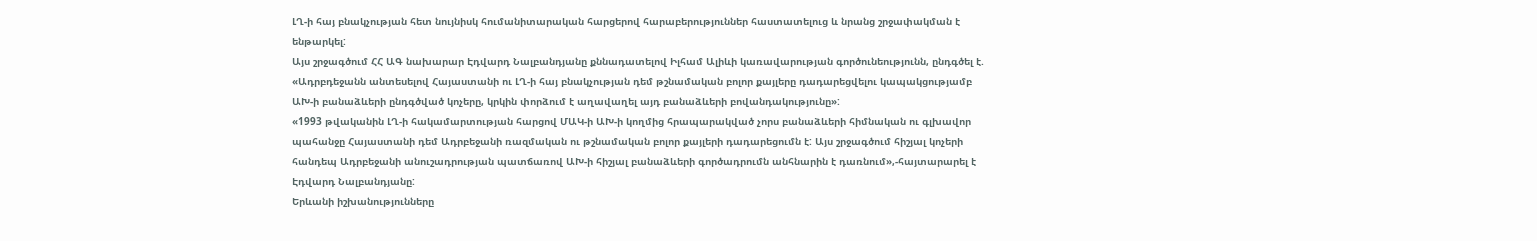ԼՂ-ի հայ բնակչության հետ նույնիսկ հումանիտարական հարցերով հարաբերություններ հաստատելուց և նրանց շրջափակման է ենթարկել:
Այս շրջագծում ՀՀ ԱԳ նախարար Էդվարդ Նալբանդյանը քննադատելով Իլհամ Ալիևի կառավարության գործունեությունն, ընդգծել է. «Ադրբդեջանն անտեսելով Հայաստանի ու ԼՂ-ի հայ բնակչության դեմ թշնամական բոլոր քայլերը դադարեցվելու կապակցությամբ ԱԽ-ի բանաձևերի ընդգծված կոչերը, կրկին փորձում է աղավաղել այդ բանաձևերի բովանդակությունը»:
«1993 թվականին ԼՂ-ի հակամարտության հարցով ՄԱԿ-ի ԱԽ-ի կողմից հրապարակված չորս բանաձևերի հիմնական ու գլխավոր պահանջը Հայաստանի դեմ Ադրբեջանի ռազմական ու թշնամական բոլոր քայլերի դադարեցումն է: Այս շրջագծում հիշյալ կոչերի հանդեպ Ադրբեջանի անուշադրության պատճառով ԱԽ-ի հիշյալ բանաձևերի գործադրումն անհնարին է դառնում»,-հայտարարել է Էդվարդ Նալբանդյանը:
Երևանի իշխանությունները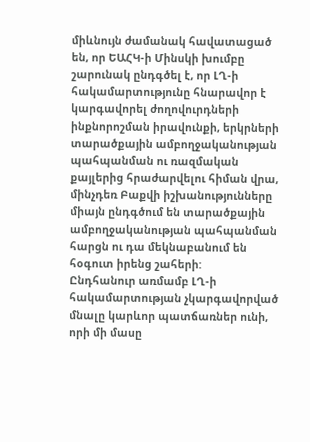միևնույն ժամանակ հավատացած են, որ ԵԱՀԿ-ի Մինսկի խումբը շարունակ ընդգծել է, որ ԼՂ-ի հակամարտությունը հնարավոր է կարգավորել ժողովուրդների ինքնորոշման իրավունքի, երկրների տարածքային ամբողջականության պահպանման ու ռազմական քայլերից հրաժարվելու հիման վրա, մինչդեռ Բաքվի իշխանությունները միայն ընդգծում են տարածքային ամբողջականության պահպանման հարցն ու դա մեկնաբանում են հօգուտ իրենց շահերի:
Ընդհանուր առմամբ ԼՂ-ի հակամարտության չկարգավորված մնալը կարևոր պատճառներ ունի, որի մի մասը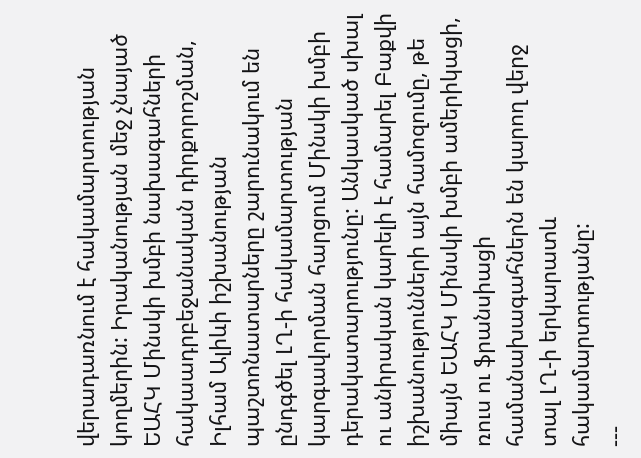վերադառնում է հակամարտության կողմերին: Իրականության մեջ չնայած ԵԱՀԿ Մինսկի խմբի նախագահների հակաադրբեջանական դիրքորոշման, Իլհամ Ալիևի իշխանության պաշտոնատարները շարունակում են ընդգծել ԼՂ-ի հակամարտության կարգավորման հարցում Մինսկի խմբի դերակատարությունը: Անկասկած սխալ ու անիրական կարելի է համարել Բաքվի իշխանությունների այն համոզումը, թե միայն ԵԱՀԿ Մինսկի խմբի ամերիկացի, ռուս ու ֆրանսիացի համանախագահներն են կարող վերջ տալ ԼՂ-ի երկարատև հակամարտությանը:
---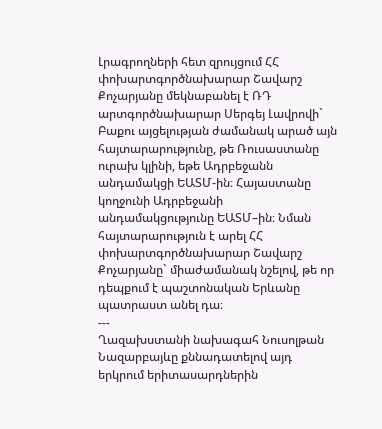Լրագրողների հետ զրույցում ՀՀ փոխարտգործնախարար Շավարշ Քոչարյանը մեկնաբանել է ՌԴ արտգործնախարար Սերգեյ Լավրովի` Բաքու այցելության ժամանակ արած այն հայտարարությունը, թե Ռուսաստանը ուրախ կլինի, եթե Ադրբեջանն անդամակցի ԵԱՏՄ-ին։ Հայաստանը կողջունի Ադրբեջանի անդամակցությունը ԵԱՏՄ–ին։ Նման հայտարարություն է արել ՀՀ փոխարտգործնախարար Շավարշ Քոչարյանը` միաժամանակ նշելով, թե որ դեպքում է պաշտոնական Երևանը պատրաստ անել դա։
---
Ղազախստանի նախագահ Նուսոլթան Նազարբայևը քննադատելով այդ երկրում երիտասարդներին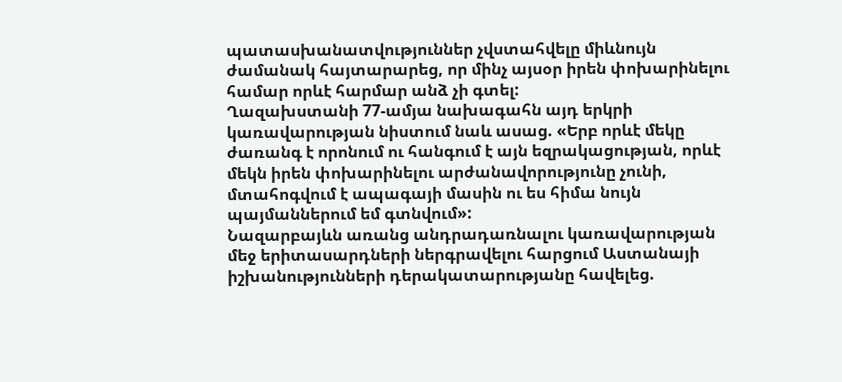պատասխանատվություններ չվստահվելը միևնույն ժամանակ հայտարարեց, որ մինչ այսօր իրեն փոխարինելու համար որևէ հարմար անձ չի գտել:
Ղազախստանի 77-ամյա նախագահն այդ երկրի կառավարության նիստում նաև ասաց. «Երբ որևէ մեկը ժառանգ է որոնում ու հանգում է այն եզրակացության, որևէ մեկն իրեն փոխարինելու արժանավորությունը չունի, մտահոգվում է ապագայի մասին ու ես հիմա նույն պայմաններում եմ գտնվում»:
Նազարբայևն առանց անդրադառնալու կառավարության մեջ երիտասարդների ներգրավելու հարցում Աստանայի իշխանությունների դերակատարությանը հավելեց.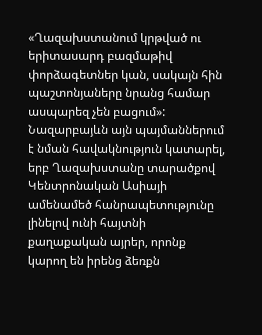«Ղազախստանում կրթված ու երիտասարդ բազմաթիվ փորձագետներ կան, սակայն հին պաշտոնյաները նրանց համար ասպարեզ չեն բացում»:
Նազարբայևն այն պայմաններում է նման հավակնություն կատարել, երբ Ղազախստանը տարածքով Կենտրոնական Ասիայի ամենամեծ հանրապետությունը լինելով ունի հայտնի քաղաքական այրեր, որոնք կարող են իրենց ձեռքն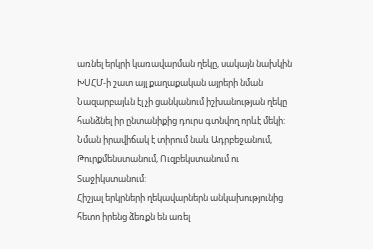առնել երկրի կառավարման ղեկը, սակայն նախկին ԽՍՀՄ-ի շատ այլ քաղաքական այրերի նման Նազարբայևն էլ չի ցանկանում իշխանության ղեկը հանձնել իր ընտանիքից դուրս գտնվող որևէ մեկի:
Նման իրավիճակ է տիրում նաև Ադրբեջանում, Թուրքմենստանում, Ուզբեկստանում ու Տաջիկստանում:
Հիշյալ երկրների ղեկավարներն անկախությունից հետո իրենց ձեռքն են առել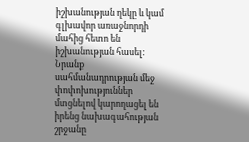իշխանության ղեկը և կամ գլխավոր առաջնորդի մահից հետո են իշխանության հասել: Նրանք սահմանադրության մեջ փոփոխություններ մտցնելով կարողացել են իրենց նախագահության շրջանը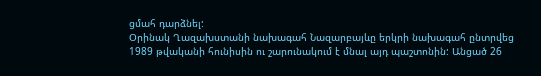ցմահ դարձնել:
Օրինակ Ղազախստանի նախագահ Նազարբայևը երկրի նախագահ ընտրվեց 1989 թվականի հունիսին ու շարունակում է մնալ այդ պաշտոնին: Անցած 26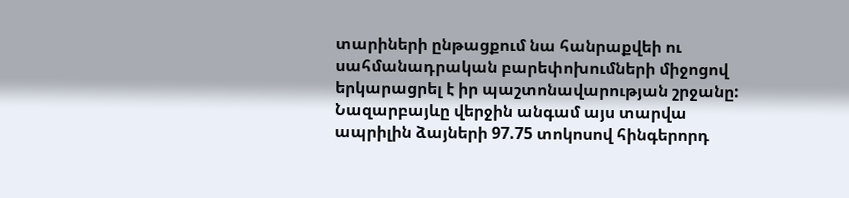տարիների ընթացքում նա հանրաքվեի ու սահմանադրական բարեփոխումների միջոցով երկարացրել է իր պաշտոնավարության շրջանը: Նազարբայևը վերջին անգամ այս տարվա ապրիլին ձայների 97.75 տոկոսով հինգերորդ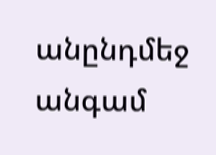անընդմեջ անգամ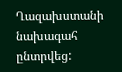Ղազախստանի նախագահ ընտրվեց: